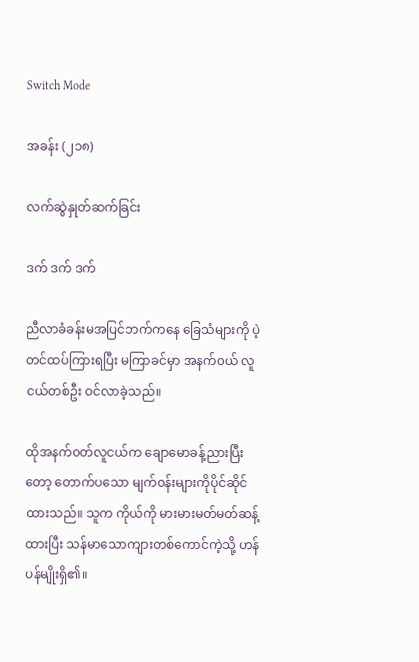Switch Mode

အခန်း (၂၁၈)

လက်ဆွဲနှုတ်ဆက်ခြင်း

ဒက် ဒက် ဒက်

ညီလာခံခန်းမအပြင်ဘက်ကနေ ခြေသံများကို ပဲ့တင်ထပ်ကြားရပြီး မကြာခင်မှာ အနက်၀ယ် လူငယ်တစ်ဦး ဝင်လာခဲ့သည်။

ထိုအနက်၀တ်လူငယ်က ချောမောခန့်ညားပြီးတော့ တောက်ပသော မျက်၀န်းများကိုပိုင်ဆိုင်ထားသည်။ သူက ကိုယ်ကို မားမားမတ်မတ်ဆန့်ထားပြီး သန်မာသောကျားတစ်ကောင်ကဲ့သို့ ဟန်ပန်မျိုးရှိ၏။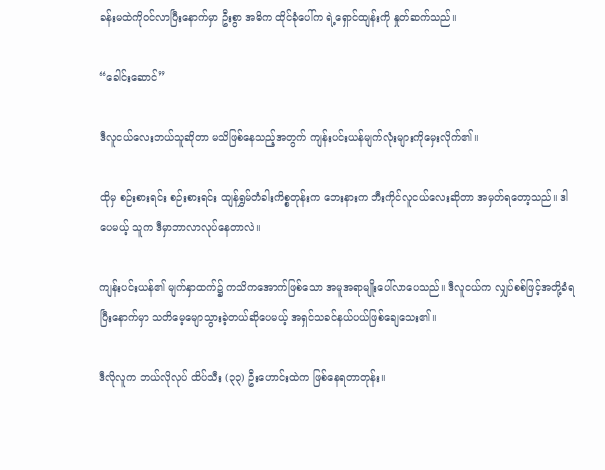ခန်းမထဲကို၀င်လာပြီးနောက်မှာ ဦးစွာ အဓိက ထိုင်ခုံပေါ်က ရဲ့ရှောင်ထျန်းကို နှုတ်ဆက်သည်။

“ခေါင်းဆောင်”

ဒီလူငယ်လေးဘယ်သူဆိုတာ မသိဖြစ်နေသည့်အတွက် ကျန်းပင်းယန်မျက်လုံးများကိုမှေးလိုက်၏။

ထိုမှ စဉ်းစားရင်း စဉ်းစားရင်း ထျန်ရွှမ်တံခါးကိစ္စတုန်းက ဘေးနားက ဘီးကိုင်လူငယ်လေးဆိုတာ အမှတ်ရတော့သည်။ ဒါပေမယ့် သူက ဒီမှာဘာလာလုပ်နေတာလဲ။

ကျန်းပင်းယန်၏ မျက်နှာထက်၌ ကသိကအောက်ဖြစ်သော အမူအရာမျိုးပေါ်လာပေသည်။ ဒီလူငယ်က လျှပ်စစ်ဖြင့်အတို့ခံရပြီးနောက်မှာ ‌သတိမေ့မျောသွားခဲ့တယ်ဆိုပေမယ့် အရှင်သခင်နယ်ပယ်ဖြစ်ချေသေး၏။

ဒီလိုလူက ဘယ်လိုလုပ် ထိပ်သီး (၃၃) ဦးဟောင်းထဲက ဖြစ်နေရတာတုန်း။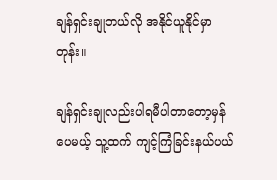ချန်ရှင်းချုဘယ်လို အနိုင်ယူနိုင်မှာတုန်း။

ချန်ရှင်းချုလည်းပါရမီပါတာတော့မှန်ပေမယ့် သူ့ထက် ကျင့်ကြံခြင်းနယ်ပယ်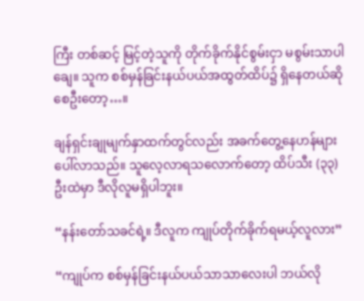ကြီး တစ်ဆင့် မြင့်တဲ့သူကို တိုက်ခိုက်နိုင်စွမ်းငှာ မစွမ်းသာပါချေ။ သူက စစ်မှန်ခြင်းနယ်ပယ်အထွတ်ထိပ်၌ ရှိနေတယ်ဆိုစေဦးတော့…။

ချန်ရှင်းချုမျက်နှာထက်တွင်လည်း အခက်တွေ့နေဟန်များပေါ်လာသည်။ သူလေ့လာရသလောက်တော့ ထိပ်သီး (၃၃) ဦးထဲမှာ ဒီလိုလူမရှိပါဘူး။

“နန်းတော်သခင်ရဲ့။ ဒီလူက ကျုပ်တိုက်ခိုက်ရမယ့်လူလား”

“ကျုပ်က စစ်မှန်ခြင်းနယ်ပယ်သာသာလေးပါ ဘယ်လို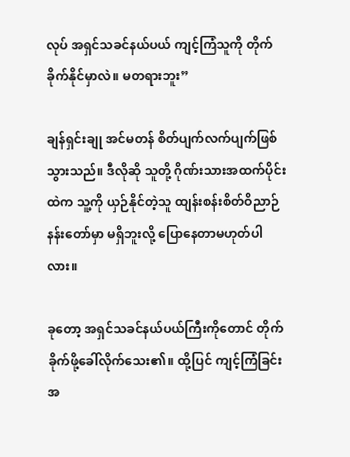လုပ် အရှင်သခင်နယ်ပယ် ကျင့်ကြံသူကို တိုက်ခိုက်နိုင်မှာလဲ။ မတရားဘူး”

ချန်ရှင်းချု အင်မတန် စိတ်ပျက်လက်ပျက်ဖြစ်သွားသည်။ ဒီလိုဆို သူတို့ ဂိုဏ်းသားအထက်ပိုင်းထဲက သူ့ကို ယှဉ်နိုင်တဲ့သူ ထျန်းစန်းစိတ်ဝိညာဉ်နန်းတော်မှာ မရှိဘူးလို့ ပြောနေတာမဟုတ်ပါလား။

ခုတော့ အရှင်သခင်နယ်ပယ်ကြီးကိုတောင် တိုက်ခိုက်ဖို့ခေါ်‌လိုက်သေး၏။ ထို့ပြင် ကျင့်ကြံခြင်းအ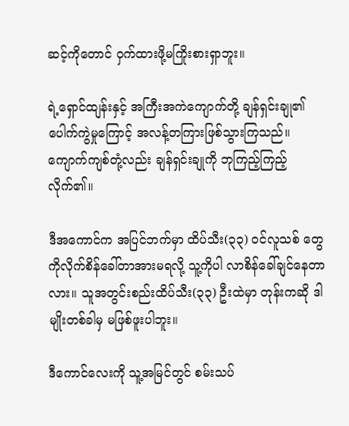ဆင့်ကိုတောင် ဝှက်ထားဖို့မကြိုးစားရှာဘူး။

ရဲ့ရှောင်ထျန်းနှင့် အကြီးအကဲကျောက်တို့ ချန်ရှင်းချု၏ ပေါက်ကွဲမှုကြောင့် အလန့်တကြားဖြစ်သွားကြသည်။ ကျောက်ကျစ်တုံ့လည်း ချန်ရှင်းချုကို ဘုကြည့်ကြည့်လိုက်၏။

ဒီအကောင်က အပြင်ဘက်မှာ ထိပ်သီး(၃၃) ၀င်လူသစ် တွေကိုလိုက်စိန်ခေါ်တာအားမရလို့ သူ့ကိုပါ လာစိန်ခေါ်ချင်နေတာလား။ သူအတွင်းစည်းထိပ်သီး(၃၃) ဦးထဲမှာ တုန်းကဆို ဒါမျိုးတစ်ခါမှ မဖြစ်ဖူးပါဘူး။

ဒီကောင်လေးကို သူ့အမြင်တွင် စမ်းသပ်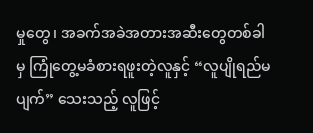မှုတွေ၊ အခက်အခဲအတားအဆီးတွေတစ်ခါမှ ကြုံတွေ့မခံစားရဖူးတဲ့လူနှင့် “လူပျိုရည်မပျက်” သေးသည့် လူဖြင့်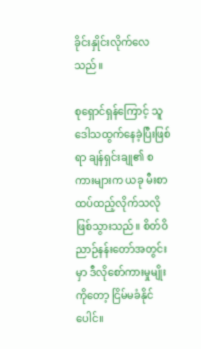ခိုင်းနှိုင်းလိုက်လေသည်။

စုရှောင်ရှန်ကြောင့် သူ ဒေါသထွက်နေခဲ့ပြီးဖြစ်ရာ ချန်ရှင်းချု၏ စကားများက ယခု မီးစာထပ်ထည့်လိုက်သလိုဖြစ်သွားသည်။ စိတ်ဝိညာဉ်နန်းတော်အတွင်းမှာ ဒီလိုစော်ကားမှုမျိုးကိုတော့ ငြိမ်မခံနိုင်ပေါင်။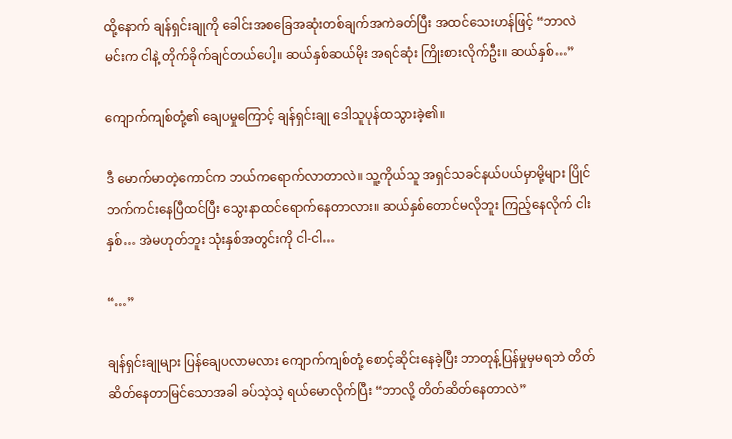ထို့နောက် ချန်ရှင်းချုကို ခေါင်းအစခြေအဆုံးတစ်ချက်အကဲခတ်ပြီး အထင်သေးဟန်ဖြင့် “ဘာလဲ မင်းက ငါနဲ့ တိုက်ခိုက်ချင်တယ်ပေါ့။ ဆယ်နှစ်ဆယ်မိုး အရင်ဆုံး ကြိုးစားလိုက်ဦး။ ဆယ်နှစ်…”

ကျောက်ကျစ်တုံ့၏ ချေပမှုကြောင့် ချန်ရှင်းချု ဒေါသူပုန်ထသွားခဲ့၏။

ဒီ မောက်မာတဲ့ကောင်က ဘယ်‌ကရောက်လာတာလဲ။ သူ့ကိုယ်သူ အရှင်သခင်နယ်ပယ်မှာမို့များ ပြိုင်ဘက်ကင်းနေပြီထင်ပြီး သွေးနာထင်ရောက်နေတာလား။ ဆယ်နှစ်တောင်မလိုဘူး ကြည့်နေလိုက် ငါးနှစ်… အဲမဟုတ်ဘူး သုံးနှစ်အတွင်းကို ငါ-ငါ…

“…”

ချန်ရှင်းချုများ ပြန်ချေပလာမလား ကျောက်ကျစ်တုံ့ စောင့်‌ဆိုင်းနေခဲ့ပြီး ဘာတုန့်ပြန်မှုမှမရဘဲ တိတ်ဆိတ်နေတာမြင်သောအခါ ခပ်သဲ့သဲ့ ရယ်မောလိုက်ပြီး “ဘာလို့ တိတ်ဆိတ်နေတာလဲ”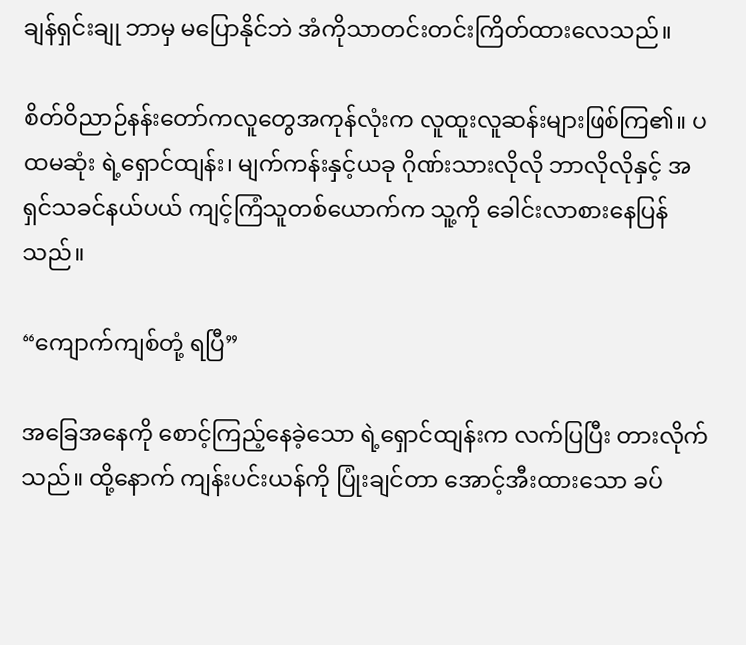ချန်ရှင်းချု ဘာမှ မပြောနိုင်ဘဲ အံကိုသာတင်းတင်းကြိတ်ထားလေသည်။

စိတ်ဝိညာဉ်နန်းတော်ကလူတွေအကုန်လုံးက လူထူးလူဆန်းများဖြစ်ကြ၏။ ပထမဆုံး ရဲ့ရှောင်ထျန်း၊ မျက်ကန်းနှင့်ယခု ဂိုဏ်းသားလိုလို ဘာလိုလိုနှင့် အရှင်သခင်နယ်ပယ် ကျင့်ကြံသူတစ်ယောက်က သူ့ကို ခေါင်းလာစားနေပြန်သည်။

“ကျောက်ကျစ်တုံ့ ရပြီ”

အခြေအနေကို စောင့်ကြည့်နေခဲ့သော ရဲ့ရှောင်ထျန်းက ‌လက်ပြပြီး တားလိုက်သည်။ ထို့နောက် ကျန်းပင်းယန်ကို ပြုံးချင်တာ အောင့်အီးထားသော ခပ်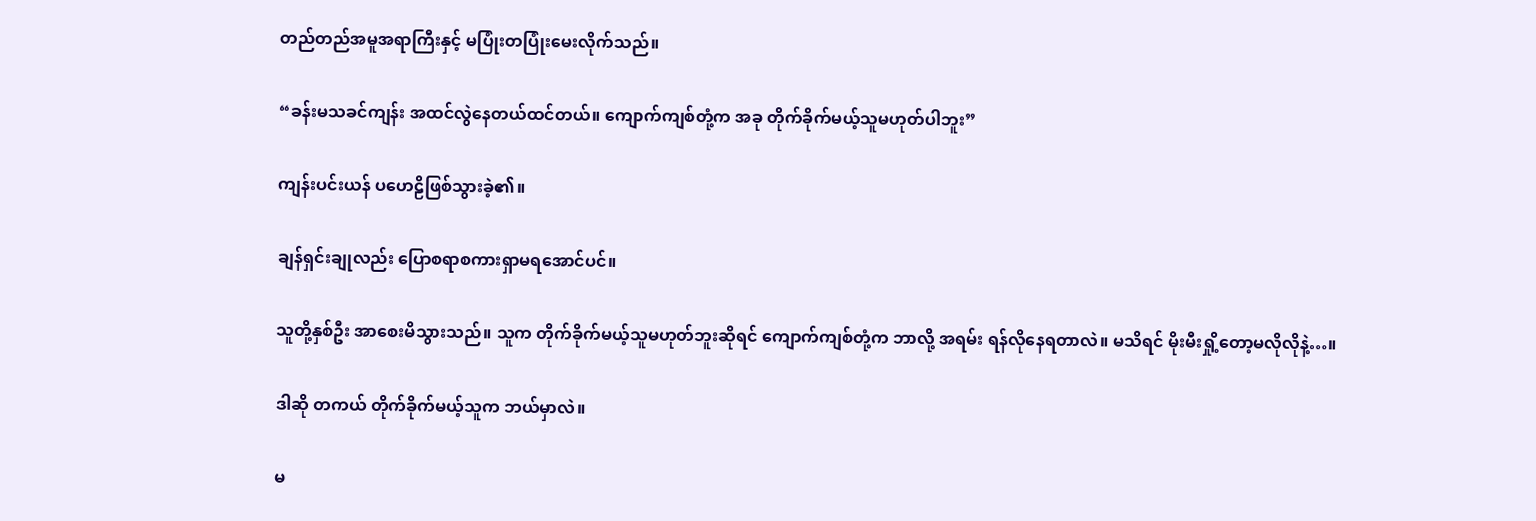တည်တည်အမူအရာကြီးနှင့် မပြုံးတပြုံးမေးလိုက်သည်။

“ခန်းမသခင်ကျန်း အထင်လွဲနေတယ်ထင်တယ်။ ကျောက်ကျစ်တုံ့က အခု တိုက်ခိုက်မယ့်သူမဟုတ်ပါဘူး”

ကျန်းပင်းယန် ပဟေဠိဖြစ်သွားခဲ့၏။

ချန်ရှင်းချုလည်း ပြောစရာစကားရှာမရအောင်ပင်။

သူတို့နှစ်ဦး အာစေးမိသွားသည်။ သူက တိုက်ခိုက်မယ့်သူမဟုတ်ဘူးဆိုရင် ကျောက်ကျစ်တုံ့က ဘာလို့ အရမ်း ရန်လိုနေရတာလဲ။ မသိရင် မိုးမီးရှို့တော့မလိုလိုနဲ့…။

ဒါဆို တကယ် တိုက်ခိုက်မယ့်သူက ဘယ်မှာလဲ။

မ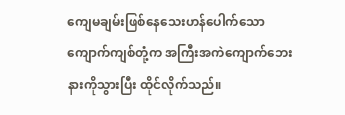ကျေမချမ်းဖြစ်နေသေးဟန်ပေါက်သော ကျောက်ကျစ်တုံ့က အကြီးအကဲကျောက်ဘေးနားကိုသွားပြီး ထိုင်လိုက်သည်။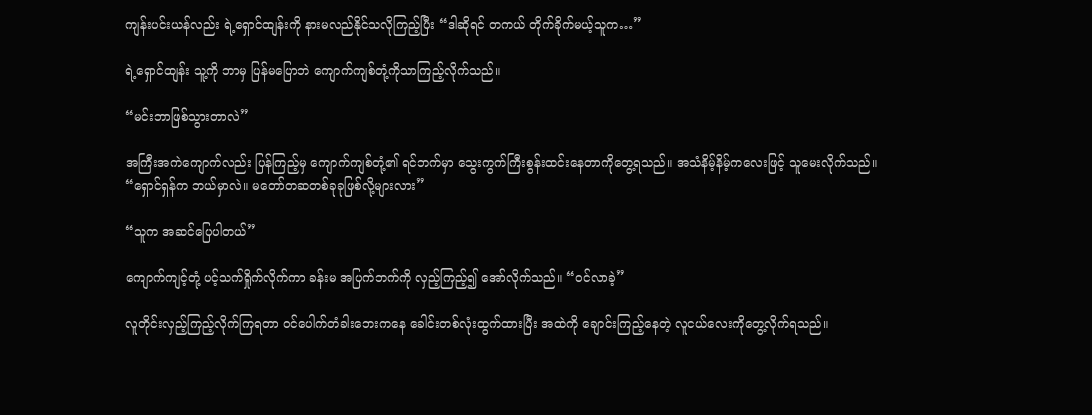ကျန်းပင်းယန်လည်း ရဲ့ရှောင်ထျန်းကို နားမလည်နိုင်သလိုကြည့်ပြီး “ဒါဆိုရင် တကယ် တိုက်ခိုက်မယ့်သူက…”

ရဲ့ရှောင်ထျန်း သူ့ကို ဘာမှ ပြန်မပြောဘဲ ကျောက်ကျစ်တုံ့ကိုသာကြည့်လိုက်သည်။

“မင်းဘာဖြစ်သွားတာလဲ”

အကြီးအကဲကျောက်လည်း ပြန်ကြည့်မှ ကျောက်ကျစ်တုံ့၏ ရင်ဘက်မှာ သွေးကွက်ကြီးစွန်းထင်းနေတာကိုတွေ့ရသည်။ အသံနိမ့်နိမ့်ကလေးဖြင့် သူမေးလိုက်သည်။ “ရှောင်ရှန်က ဘယ်မှာလဲ။ မတော်တဆတစ်ခုခုဖြစ်လို့များလား”

“သူက အဆင်ပြေပါတယ်”

ကျောက်ကျင့်တုံ့ ပင့်သက်ရှိုက်လိုက်ကာ ခန်းမ အပြက်ဘက်ကို လှည့်ကြည့်၍ အော်လိုက်သည်။ “ဝင်လာခဲ့”

လူတိုင်းလှည့်ကြည့်လိုက်ကြရတာ ဝင်ပေါက်တံခါးဘေးကနေ ခေါင်းတစ်လုံးထွက်ထားပြီး အထဲကို ချောင်းကြည့်နေတဲ့ လူငယ်လေးကိုတွေ့လိုက်ရသည်။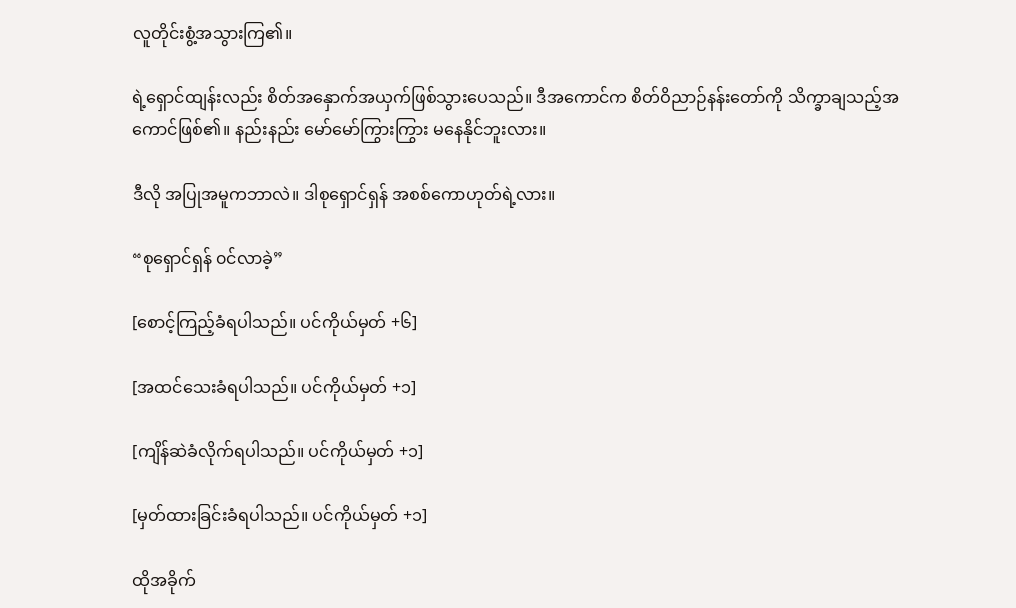လူတိုင်းစွံ့အသွားကြ၏။

ရဲ့ရှောင်ထျန်းလည်း စိတ်အနှောက်အယှက်ဖြစ်သွားပေသည်။ ဒီ‌အကောင်က စိတ်ဝိညာဉ်နန်းတော်ကို သိက္ခာချသည့်အကောင်ဖြစ်၏။ နည်းနည်း ‌မော်မော်ကြွားကြွား မနေနိုင်ဘူးလား။

ဒီလို အပြုအမူကဘာလဲ။ ဒါစုရှောင်ရှန် အစစ်ကောဟုတ်ရဲ့လား။

“စုရှောင်ရှန် ၀င်လာခဲ့”

[စောင့်ကြည့်ခံရပါသည်။ ပင်ကိုယ်မှတ် +၆]

[အထင်သေးခံရပါသည်။ ပင်ကိုယ်မှတ် +၁]

[ကျိန်ဆဲခံလိုက်ရပါသည်။ ပင်ကိုယ်မှတ် +၁]

[မှတ်ထားခြင်းခံရပါသည်။ ပင်ကိုယ်မှတ် +၁]

ထိုအခိုက်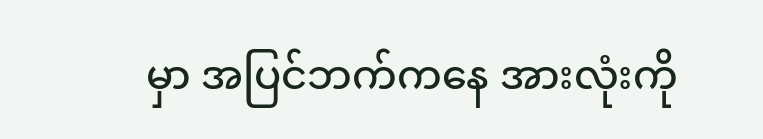မှာ အပြင်ဘက်ကနေ အားလုံးကို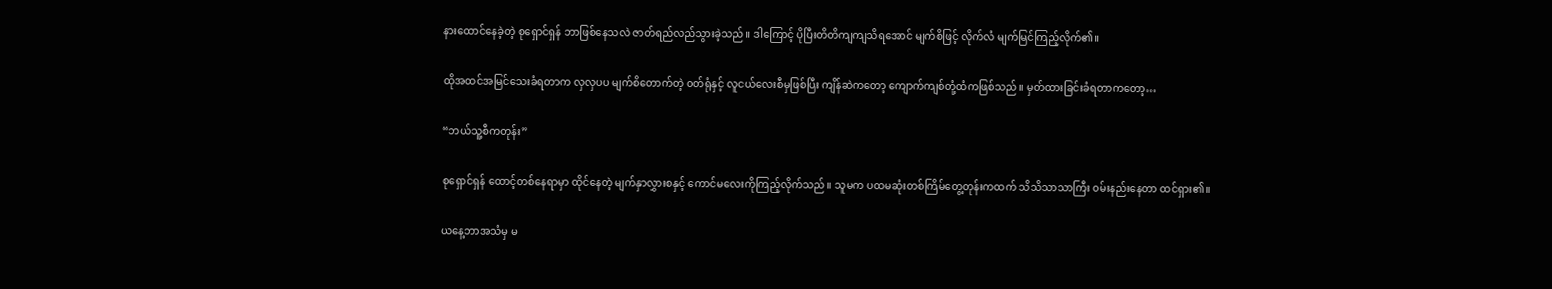နားထောင်နေခဲ့တဲ့ စုရှောင်ရှန် ဘာဖြစ်နေသလဲ ဇာတ်ရည်လည်သွားခဲ့သည်။ ဒါကြောင့် ပိုပြီးတိတိကျကျသိရအောင် မျက်စိဖြင့် လိုက်လံ မျက်မြင်ကြည့်လိုက်၏။

ထိုအထင်အမြင်သေးခံရတာက လှလှပပ မျက်စိတောက်တဲ့ ၀တ်ရုံနှင့် လူငယ်လေးစီမှဖြစ်ပြီး ကျိန်ဆဲကတော့ ကျောက်ကျစ်တုံ့ထံကဖြစ်သည်။ မှတ်ထားခြင်းခံရတာကတော့…

“ဘယ်သူ့စီကတုန်း”

စုရှောင်ရှန် ထောင့်တစ်နေရာမှာ ထိုင်နေတဲ့ မျက်နှာလွှားစနှင့် ကောင်မလေးကိုကြည့်လိုက်သည်။ သူမက ပထမဆုံးတစ်ကြိမ်တွေ့တုန်းကထက် သိသိသာသာကြီး ၀မ်းနည်းနေတာ ထင်ရှား၏။

ယနေ့ဘာအသံမှ မ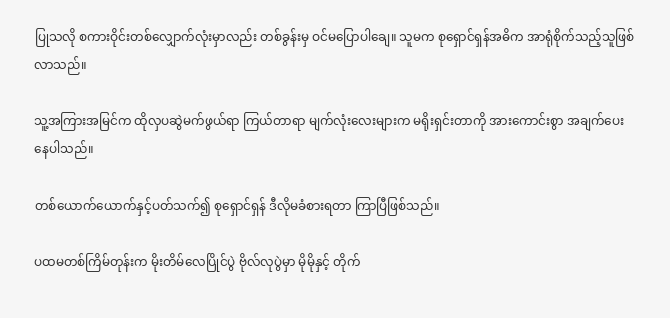ပြုသလို စကားဝိုင်းတစ်လျှောက်လုံးမှာလည်း တစ်ခွန်းမှ ဝင်မပြောပါချေ။ သူမက စုရှောင်ရှန်အဓိက အာရုံစိုက်သည့်သူဖြစ်လာသည်။

သူ့အကြားအမြင်က ထိုလှပဆွဲမက်ဖွယ်ရာ ကြယ်တာရာ မျက်လုံးလေးများက မရိုးရှင်းတာကို အားကောင်းစွာ အချက်ပေးနေပါသည်။

တစ်ယောက်ယောက်နှင့်ပတ်သက်၍ စုရှောင်ရှန် ဒီလိုမခံစားရတာ ကြာပြီဖြစ်သည်။

ပထမတစ်ကြိမ်တုန်းက မိုးတိမ်လေပြိုင်ပွဲ ဗိုလ်လုပွဲမှာ မိုမိုနှင့် တိုက်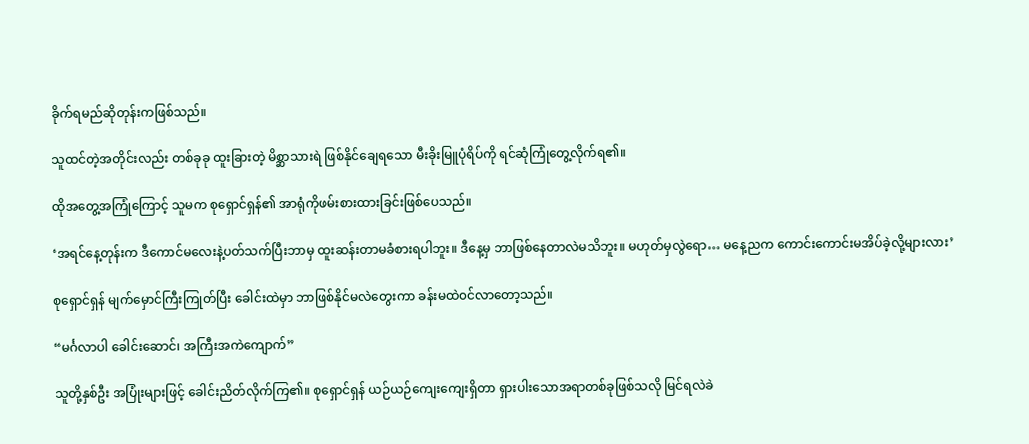ခိုက်ရမည်ဆိုတုန်းကဖြစ်သည်။

သူထင်တဲ့အတိုင်းလည်း တစ်ခုခု ထူးခြားတဲ့ မိစ္ဆာသားရဲ ဖြစ်နိုင်ချေရသော မီးခိုးမြူပုံရိပ်ကို ရင်‌ဆုံကြုံတွေ့လိုက်ရ၏။

ထိုအတွေ့အကြုံကြောင့် သူမက စုရှောင်ရှန်၏ အာရုံကိုဖမ်းစားထားခြင်းဖြစ်ပေသည်။

‘အရင်နေ့တုန်းက ဒီကောင်မလေးနဲ့ပတ်သက်ပြီးဘာမှ ထူးဆန်းတာမခံစားရပါဘူး။ ဒီ‌နေ့မှ ဘာဖြစ်နေတာလဲမသိဘူး။ မဟုတ်မှလွဲရော… မနေ့ညက ကောင်းကောင်းမအိပ်ခဲ့လို့များလား’

စုရှောင်ရှန် မျက်မှောင်ကြီးကြုတ်ပြီး ခေါင်းထဲမှာ ဘာဖြစ်နိုင်မလဲတွေးကာ ခန်းမထဲ၀င်လာတော့သည်။

“မင်္ဂလာပါ ခေါင်းဆောင်၊ အကြီးအကဲကျောက်”

သူတို့နှစ်ဦး အပြုံးများဖြင့် ခေါင်းညိတ်လိုက်ကြ၏။ စုရှောင်ရှန် ယဉ်ယဉ်ကျေးကျေးရှိတာ ရှားပါးသောအရာတစ်ခုဖြစ်သလို မြင်ရလဲခဲ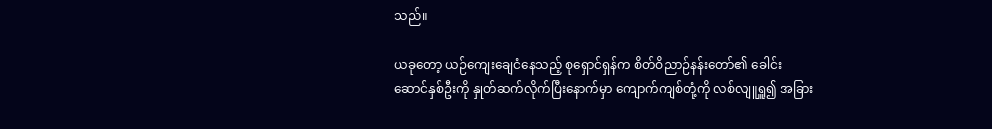သည်။

ယခုတော့ ယဉ်ကျေးချေငံနေသည့် စုရှောင်ရှန်က စိတ်ဝိညာဉ်နန်းတော်၏ ခေါင်းဆောင်နှစ်ဦးကို နှုတ်ဆက်လိုက်ပြီးနောက်မှာ‌ ကျောက်ကျစ်တုံ့ကို လစ်လျူရှူ၍ အခြား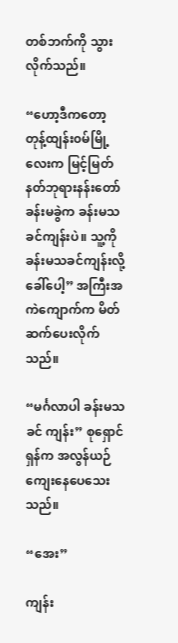တစ်ဘက်ကို သွားလိုက်သည်။

“ဟော့ဒီကတော့ တုန့်ထျန်း၀မ်မြို့လေးက မြင့်မြတ်နတ်ဘုရားနန်းတော်ခန်းမခွဲက ခန်းမသခင်ကျန်းပဲ။ သူ့ကို ခန်းမသခင်ကျန်းလို့ ခေါ်ပေါ့” အကြီးအကဲကျောက်က မိတ်ဆက်ပေးလိုက်သည်။

“မင်္ဂလာပါ ခန်းမသခင် ကျန်း” စုရှောင်ရှန်က အလွန်ယဉ်ကျေးနေပေသေးသည်။

“အေး”

ကျန်း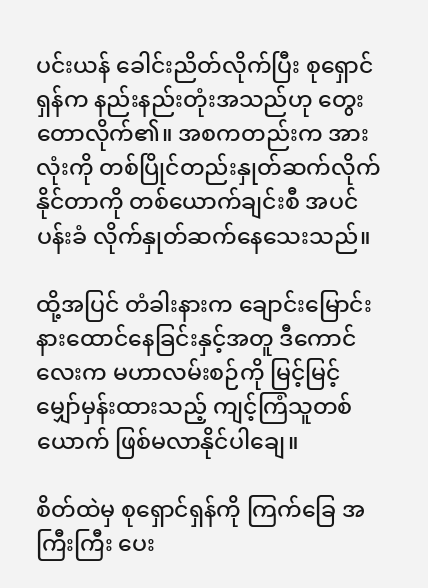ပင်းယန် ခေါင်းညိတ်လိုက်ပြီး စုရှောင်ရှန်က နည်းနည်းတုံးအသည်ဟု တွေးတောလိုက်၏။ အစကတည်းက အားလုံးကို တစ်ပြိုင်တည်းနှုတ်ဆက်လိုက်နိုင်တာကို တစ်ယောက်ချင်းစီ အပင်ပန်းခံ လိုက်နှုတ်ဆက်နေသေးသည်။

ထို့အပြင် တံခါးနားက ချောင်းမြောင်းနားထောင်နေခြင်းနှင့်အတူ ဒီကောင်လေးက မဟာလမ်းစဉ်ကို မြင့်မြင့်မျှော်မှန်းထားသည့် ကျင့်ကြံသူတစ်ယောက် ဖြစ်မလာနိုင်ပါချေ။

စိတ်ထဲမှ စုရှောင်ရှန်ကို ကြက်ခြေ အကြီးကြီး ပေး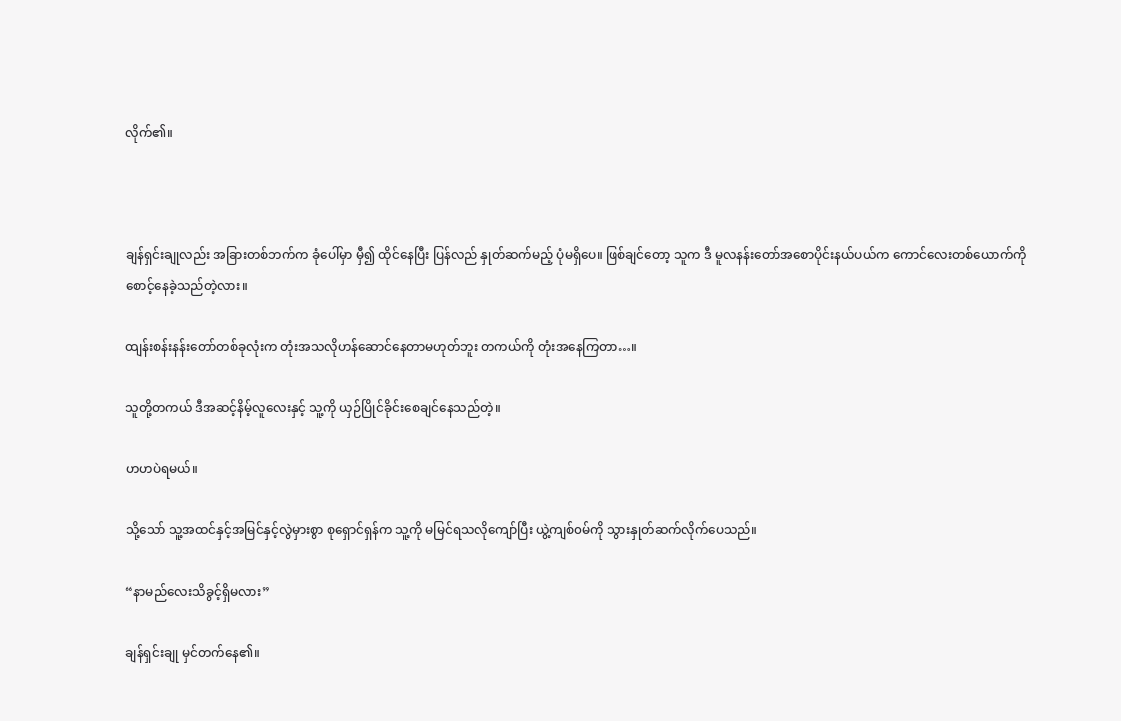လိုက်၏။



ချန်ရှင်းချုလည်း အခြားတစ်ဘက်က ခုံပေါ်မှာ မှီ၍ ထိုင်နေပြီး ပြန်လည် နှုတ်ဆက်မည့် ပုံမရှိပေ။ ဖြစ်ချင်တော့ သူက ဒီ မူလနန်းတော်အစောပိုင်းနယ်ပယ်က ကောင်လေးတစ်ယောက်ကို စောင့်နေခဲ့သည်တဲ့လား။

ထျန်းစန်းနန်းတော်တစ်ခုလုံးက တုံးအသလိုဟန်ဆောင်နေတာမဟုတ်ဘူး တကယ်ကို တုံးအနေကြတာ…။

သူတို့တကယ် ဒီအဆင့်နိမ့်‌လူလေးနှင့် သူ့ကို ယှဉ်ပြိုင်ခိုင်းစေချင်နေသည်တဲ့။

ဟဟပဲရမယ်။

သို့သော် သူ့အထင်နှင့်အမြင်နှင့်လွဲမှားစွာ စုရှောင်ရှန်က သူ့ကို မမြင်ရသလိုကျော်ပြီး ယွဲ့ကျစ်၀မ်ကို သွားနှုတ်ဆက်လိုက်ပေသည်။

“နာမည်လေးသိခွင့်ရှိမလား”

ချန်ရှင်းချု မှင်တက်နေ၏။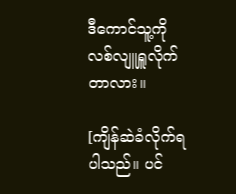ဒီကောင်သူ့ကို လစ်လျူရှူလိုက်တာလား။

[ကျိန်ဆဲခံလိုက်ရပါသည်။ ပင်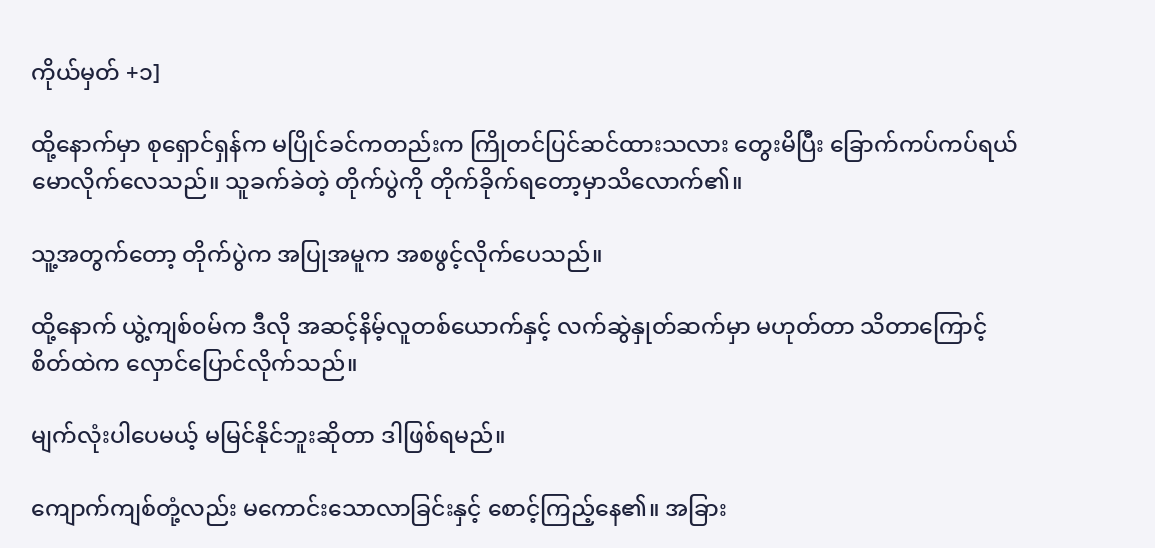ကိုယ်မှတ် +၁]

ထို့‌နောက်မှာ စုရှောင်ရှန်က မပြိုင်ခင်ကတည်းက ကြိုတင်ပြင်ဆင်ထားသလား တွေးမိပြီး ခြောက်ကပ်ကပ်ရယ်မောလိုက်လေသည်။ သူခက်ခဲတဲ့ တိုက်ပွဲကို တိုက်ခိုက်ရတော့မှာသိလောက်၏။

သူ့အတွက်တော့ တိုက်ပွဲက အပြုအမူက အစဖွင့်လိုက်ပေသည်။

ထို့နောက် ယွဲ့ကျစ်၀မ်က ဒီလို အဆင့်နိမ့်လူတစ်ယောက်နှင့် လက်ဆွဲနှုတ်ဆက်မှာ မဟုတ်တာ သိတာကြောင့် စိတ်ထဲက လှောင်ပြောင်လိုက်သည်။

မျက်လုံးပါပေမယ့် မမြင်နိုင်ဘူးဆိုတာ ဒါဖြစ်ရမည်။

ကျောက်ကျစ်တုံ့လည်း မကောင်းသောလာခြင်းနှင့် စောင့်ကြည့်နေ၏။ အခြား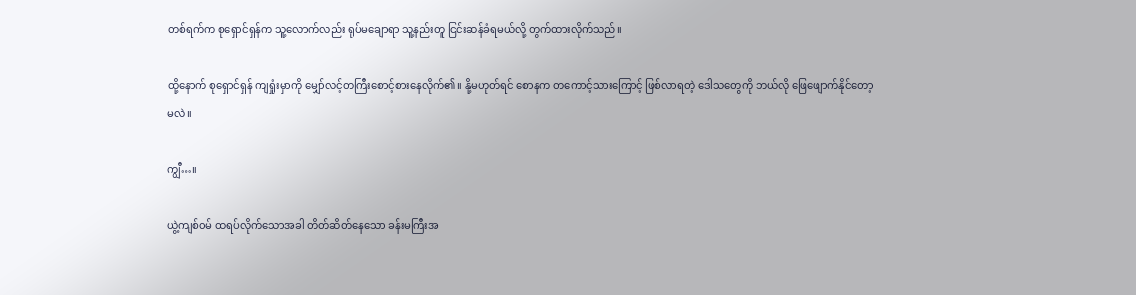တစ်ရက်က စုရှောင်ရှန်က သူ့လောက်လည်း ရုပ်မချောရာ သူ့နည်းတူ ငြင်းဆန်ခံရမယ်လို့ တွက်ထားလိုက်သည်။

ထို့နောက် စုရှောင်ရှန် ကျရှုံးမှာကို မျှော်လင့်တကြီးစောင့်စားနေလိုက်၏။ နို့မဟုတ်ရင် စောနက တကောင့်‌သားကြောင့် ဖြစ်လာရတဲ့ ဒေါသတွေကို ဘယ်လို ဖြေဖျောက်နိုင်တော့မလဲ။

ကျွီ…။

ယွဲ့ကျစ်၀မ် ထရပ်လိုက်သောအခါ တိတ်ဆိတ်နေသော ခန်းမကြီးအ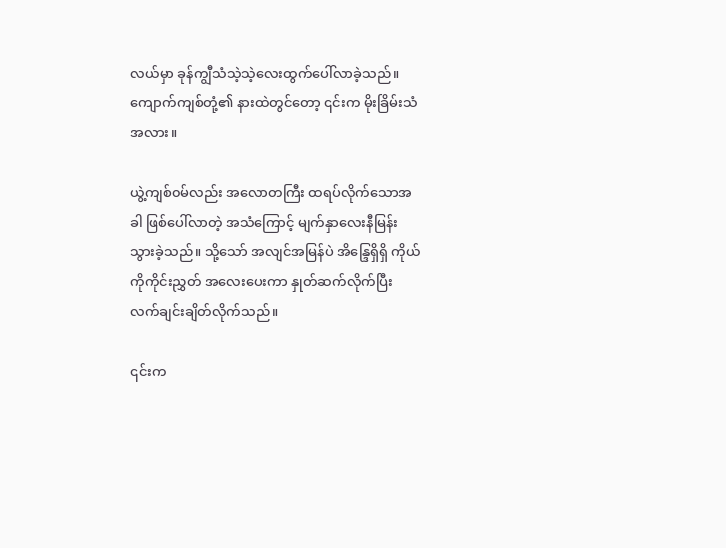လယ်မှာ ခုန်ကျွီသံသဲ့သဲ့လေးထွက်ပေါ်လာခဲ့သည်။ ကျောက်ကျစ်တုံ့၏ နားထဲတွင်တော့ ၎င်းက မိုးခြိမ်းသံအလား။

ယွဲ့ကျစ်၀မ်လည်း အလောတကြီး ထရပ်လိုက်သောအခါ ဖြစ်ပေါ်လာတဲ့ အသံကြောင့် မျက်နှာလေးနီမြန်းသွားခဲ့သည်။ သို့သော် အလျင်အမြန်ပဲ အိန္ဒြေရှိရှိ ကိုယ်ကိုကိုင်းညွှတ် အလေးပေးကာ နှုတ်ဆက်လိုက်ပြီး လက်ချင်းချိတ်လိုက်သည်။

၎င်းက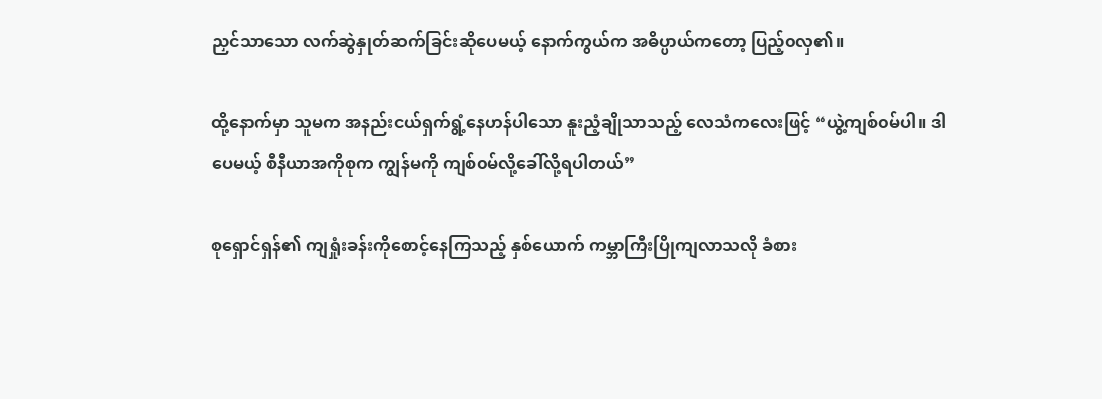ညှင်သာသော လက်ဆွဲနှုတ်ဆက်ခြင်းဆိုပေမယ့် နောက်ကွယ်က အဓိပ္ပာယ်ကတော့ ပြည့်၀လှ၏။

ထို့နောက်မှာ သူမက အနည်းငယ်ရှက်ရွံ့နေဟန်ပါသော နူးညံ့ချိုသာသည့် လေသံကလေးဖြင့် “ယွဲ့ကျစ်၀မ်ပါ။ ဒါပေမယ့် စီနီယာအကိုစုက ကျွန်မကို ကျစ်၀မ်လို့ခေါ်လို့ရပါတယ်”

စုရှောင်ရှန်၏ ကျရှုံးခန်းကိုစောင့်နေကြသည့် နှစ်ယောက် ကမ္ဘာကြီးပြိုကျလာသလို ခံစား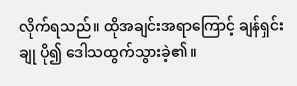လိုက်ရသည်။ ထိုအချင်းအရာကြောင့် ချန်ရှင်းချု ပို၍ ဒေါသထွက်သွားခဲ့၏။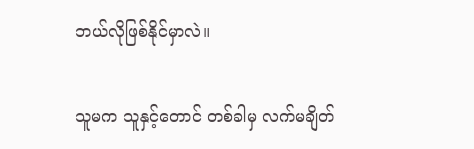ဘယ်လိုဖြစ်နိုင်မှာလဲ။

သူမက သူနှင့်တောင် တစ်ခါမှ လက်မချိတ်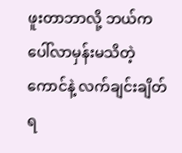ဖူးတာဘာလို့ ဘယ်ကပေါ်လာမှန်းမသိတဲ့ ကောင်နဲ့ လက်ချင်းချိတ်ရ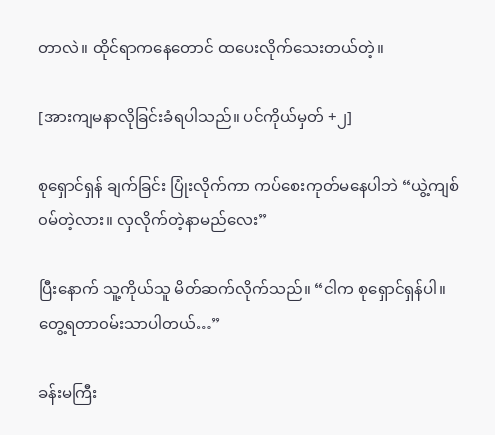တာလဲ။ ထိုင်ရာကနေတောင် ထပေးလိုက်သေးတယ်တဲ့။

[အားကျမနာလိုခြင်းခံရပါသည်။ ပင်ကိုယ်မှတ် +၂]

စုရှောင်ရှန် ချက်ခြင်း ပြုံးလိုက်ကာ ကပ်စေးကုတ်မနေပါဘဲ “ယွဲ့ကျစ်၀မ်တဲ့လား။ လှလိုက်တဲ့နာမည်လေး”

ပြီးနောက် သူ့ကိုယ်သူ မိတ်ဆက်လိုက်သည်။ “ငါက စုရှောင်ရှန်ပါ။ တွေ့ရတာ၀မ်းသာပါတယ်…”

ခန်းမကြီး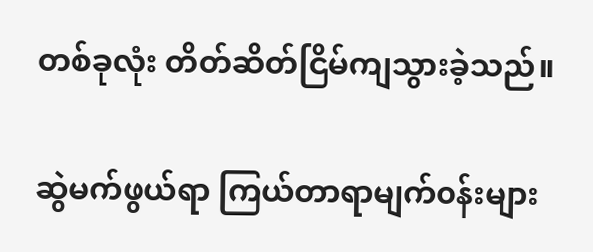တစ်ခုလုံး တိတ်ဆိတ်ငြိမ်ကျသွားခဲ့သည်။

ဆွဲမက်ဖွယ်ရာ ကြယ်တာရာမျက်၀န်းများ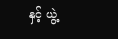နှင့် ယွဲ့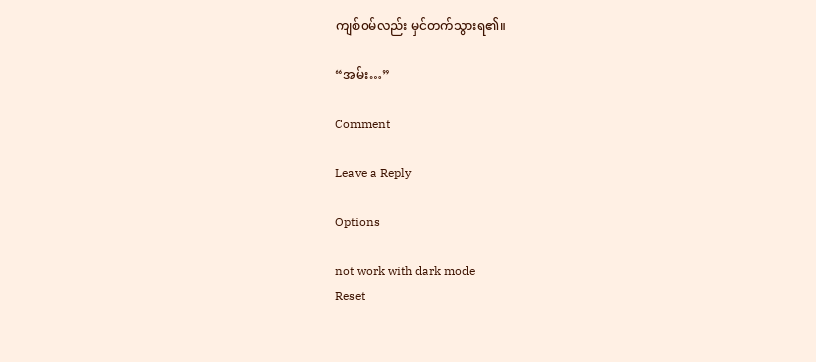ကျစ်၀မ်လည်း မှင်တက်သွားရ၏။

“အမ်း…”

Comment

Leave a Reply

Options

not work with dark mode
Reset